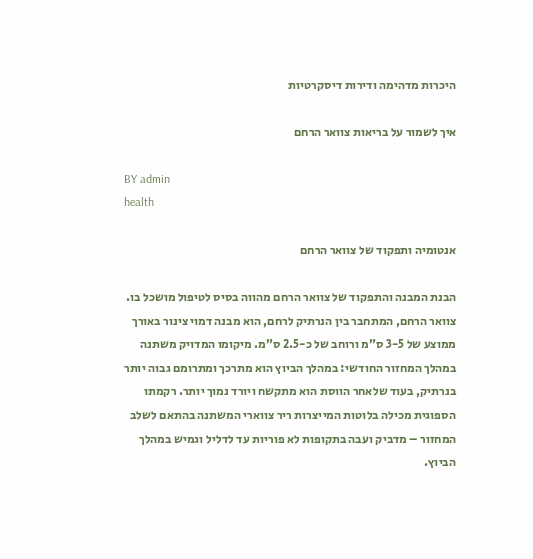היכרות מדהימה ודירות דיסקרטיות

איך לשמור על בריאות צוואר הרחם

BY admin
health

אנטומיה ותפקוד של צוואר הרחם

הבנת המבנה והתפקוד של צוואר הרחם מהווה בסיס לטיפול מושכל בו. צוואר הרחם, המתחבר בין הנרתיק לרחם, הוא מבנה דמוי צינור באורך ממוצע של 3-5 ס”מ ורוחב של כ-2.5 ס”מ. מיקומו המדויק משתנה במהלך המחזור החודשי: במהלך הביוץ הוא מתרכך ומתרומם גבוה יותר בנרתיק, בעוד שלאחר הווסת הוא מתקשח ויורד נמוך יותר. רקמתו הספוגית מכילה בלוטות המייצרות ריר צווארי המשתנה בהתאם לשלב המחזור – מדביק ועבה בתקופות לא פוריות עד לדליל וגמיש במהלך הביוץ.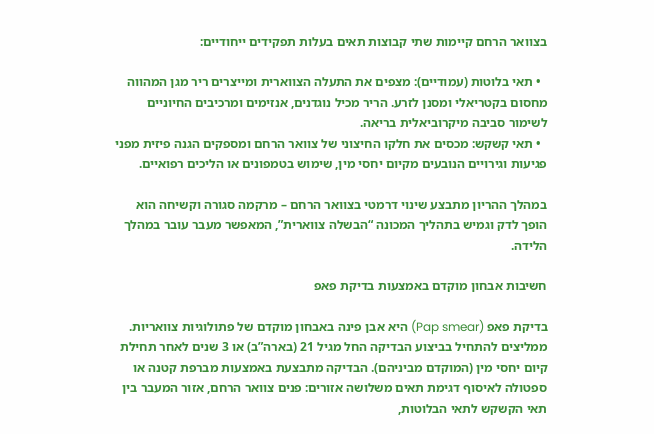בצוואר הרחם קיימות שתי קבוצות תאים בעלות תפקידים ייחודיים:

  • תאי בלוטות (עמודיים): מצפים את התעלה הצווארית ומייצרים ריר מגן המהווה מחסום בקטריאלי ומסנן לזרע. הריר מכיל נוגדנים, אנזימים ומרכיבים החיוניים לשימור סביבה מיקרוביאלית בריאה.
  • תאי קשקש: מכסים את חלקו החיצוני של צוואר הרחם ומספקים הגנה פיזית מפני פגיעות וגירויים הנובעים מקיום יחסי מין, שימוש בטמפונים או הליכים רפואיים.

במהלך ההריון מתבצע שינוי דרמטי בצוואר הרחם – מרקמה סגורה וקשיחה הוא הופך לדק וגמיש בתהליך המכונה “הבשלה צווארית”, המאפשר מעבר עובר במהלך הלידה.

חשיבות אבחון מוקדם באמצעות בדיקת פאפ

בדיקת פאפ (Pap smear) היא אבן פינה באבחון מוקדם של פתולוגיות צוואריות. ממליצים להתחיל בביצוע הבדיקה החל מגיל 21 (בארה”ב) או 3 שנים לאחר תחילת קיום יחסי מין (המוקדם מביניהם). הבדיקה מתבצעת באמצעות מברפת קטנה או ספטולה לאיסוף דגימת תאים משלושה אזורים: פנים צוואר הרחם, אזור המעבר בין תאי הקשקש לתאי הבלוטות,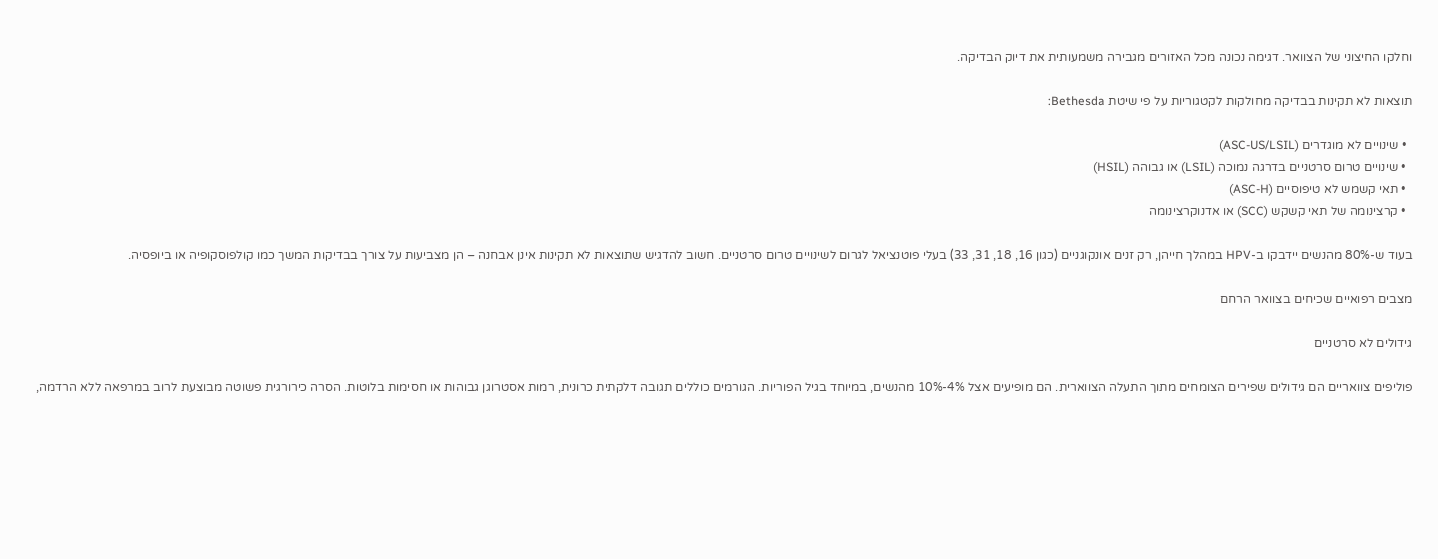וחלקו החיצוני של הצוואר. דגימה נכונה מכל האזורים מגבירה משמעותית את דיוק הבדיקה.

תוצאות לא תקינות בבדיקה מחולקות לקטגוריות על פי שיטת Bethesda:

  • שינויים לא מוגדרים (ASC-US/LSIL)
  • שינויים טרום סרטניים בדרגה נמוכה (LSIL) או גבוהה (HSIL)
  • תאי קשמש לא טיפוסיים (ASC-H)
  • קרצינומה של תאי קשקש (SCC) או אדנוקרצינומה

בעוד ש-80% מהנשים יידבקו ב-HPV במהלך חייהן, רק זנים אונקוגניים (כגון 16, 18, 31, 33) בעלי פוטנציאל לגרום לשינויים טרום סרטניים. חשוב להדגיש שתוצאות לא תקינות אינן אבחנה – הן מצביעות על צורך בבדיקות המשך כמו קולפוסקופיה או ביופסיה.

מצבים רפואיים שכיחים בצוואר הרחם

גידולים לא סרטניים

פוליפים צוואריים הם גידולים שפירים הצומחים מתוך התעלה הצווארית. הם מופיעים אצל 4%-10% מהנשים, במיוחד בגיל הפוריות. הגורמים כוללים תגובה דלקתית כרונית, רמות אסטרוגן גבוהות או חסימות בלוטות. הסרה כירורגית פשוטה מבוצעת לרוב במרפאה ללא הרדמה,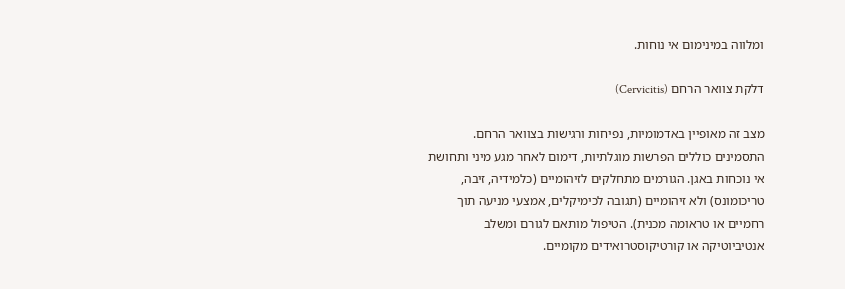ומלווה במינימום אי נוחות.

דלקת צוואר הרחם (Cervicitis)

מצב זה מאופיין באדמומיות, נפיחות ורגישות בצוואר הרחם. התסמינים כוללים הפרשות מוגלתיות, דימום לאחר מגע מיני ותחושת אי נוכחות באגן. הגורמים מתחלקים לזיהומיים (כלמידיה, זיבה, טריכומונס) ולא זיהומיים (תגובה לכימיקלים, אמצעי מניעה תוך רחמיים או טראומה מכנית). הטיפול מותאם לגורם ומשלב אנטיביוטיקה או קורטיקוסטרואידים מקומיים.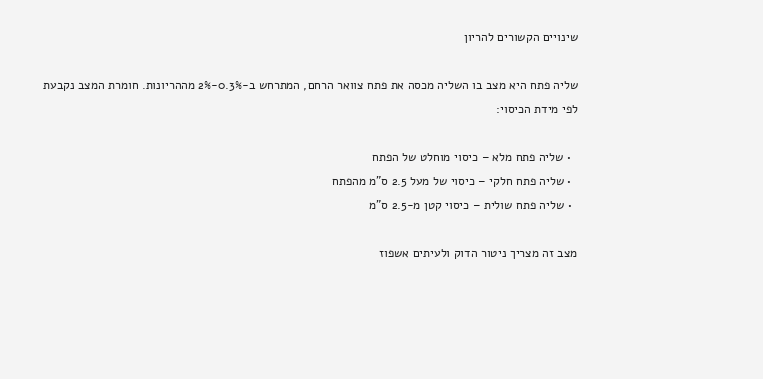שינויים הקשורים להריון

שליה פתח היא מצב בו השליה מכסה את פתח צוואר הרחם, המתרחש ב-0.3%-2% מההריונות. חומרת המצב נקבעת לפי מידת הכיסוי:

  • שליה פתח מלא – כיסוי מוחלט של הפתח
  • שליה פתח חלקי – כיסוי של מעל 2.5 ס”מ מהפתח
  • שליה פתח שולית – כיסוי קטן מ-2.5 ס”מ

מצב זה מצריך ניטור הדוק ולעיתים אשפוז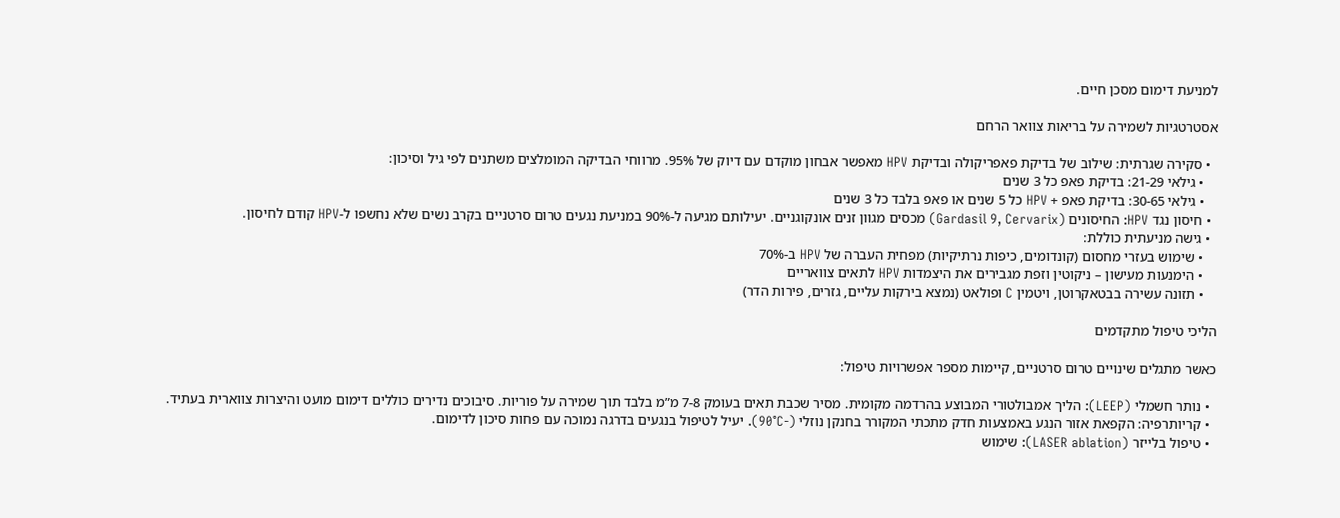למניעת דימום מסכן חיים.

אסטרטגיות לשמירה על בריאות צוואר הרחם

  • סקירה שגרתית: שילוב של בדיקת פאפריקולה ובדיקת HPV מאפשר אבחון מוקדם עם דיוק של 95%. מרווחי הבדיקה המומלצים משתנים לפי גיל וסיכון:
    • גילאי 21-29: בדיקת פאפ כל 3 שנים
    • גילאי 30-65: בדיקת פאפ + HPV כל 5 שנים או פאפ בלבד כל 3 שנים
  • חיסון נגד HPV: החיסונים (Gardasil 9, Cervarix) מכסים מגוון זנים אונקוגניים. יעילותם מגיעה ל-90% במניעת נגעים טרום סרטניים בקרב נשים שלא נחשפו ל-HPV קודם לחיסון.
  • גישה מניעתית כוללת:
    • שימוש בעזרי מחסום (קונדומים, כיפות נרתיקיות) מפחית העברה של HPV ב-70%
    • הימנעות מעישון – ניקוטין וזפת מגבירים את היצמדות HPV לתאים צוואריים
    • תזונה עשירה בבטאקרוטן, ויטמין C ופולאט (נמצא בירקות עליים, גזרים, פירות הדר)

הליכי טיפול מתקדמים

כאשר מתגלים שינויים טרום סרטניים, קיימות מספר אפשרויות טיפול:

  • נותר חשמלי (LEEP): הליך אמבולטורי המבוצע בהרדמה מקומית. מסיר שכבת תאים בעומק 7-8 מ”מ בלבד תוך שמירה על פוריות. סיבוכים נדירים כוללים דימום מועט והיצרות צווארית בעתיד.
  • קריותרפיה: הקפאת אזור הנגע באמצעות חדק מתכתי המקורר בחנקן נוזלי (-90°C). יעיל לטיפול בנגעים בדרגה נמוכה עם פחות סיכון לדימום.
  • טיפול בלייזר (LASER ablation): שימוש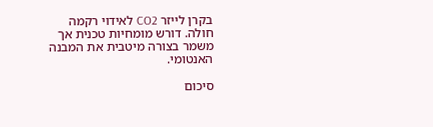בקרן לייזר CO2 לאידוי רקמה חולה. דורש מומחיות טכנית אך משמר בצורה מיטבית את המבנה האנטומי.

סיכום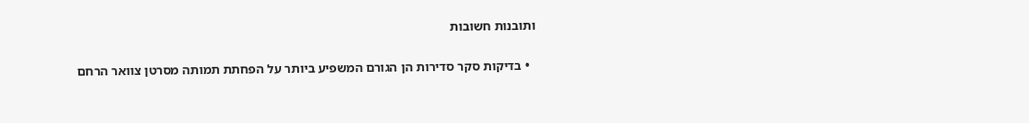ותובנות חשובות

  • בדיקות סקר סדירות הן הגורם המשפיע ביותר על הפחתת תמותה מסרטן צוואר הרחם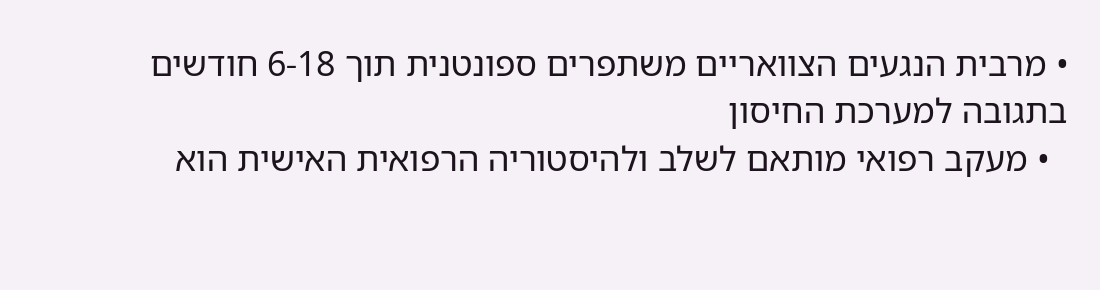• מרבית הנגעים הצוואריים משתפרים ספונטנית תוך 6-18 חודשים בתגובה למערכת החיסון
  • מעקב רפואי מותאם לשלב ולהיסטוריה הרפואית האישית הוא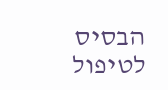הבסיס לטיפול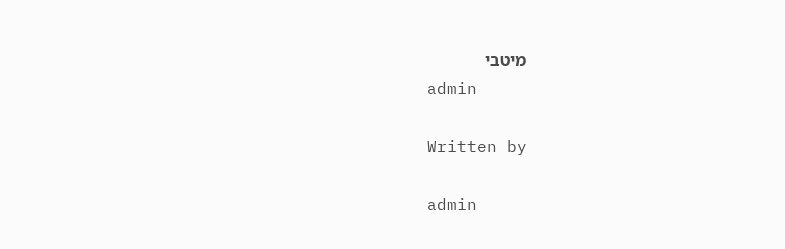מיטבי
admin

Written by

admin